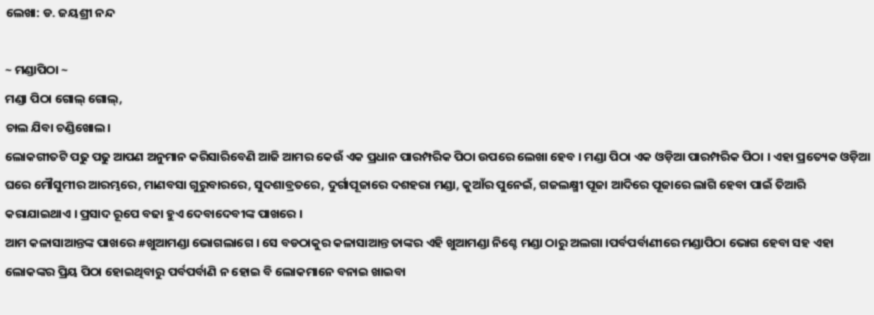ଲେଖା: ଡ. ଜୟଶ୍ରୀ ନନ୍ଦ

~ ମଣ୍ଡାପିଠା ~
ମଣ୍ଡା ପିଠା ଗୋଲ୍ ଗୋଲ୍,
ଚାଲ ଯିବା ଚଣ୍ଡିଖୋଲ।
ଲୋକଗୀତଟି ପଢୁ ପଢୁ ଆପଣ ଅନୁମାନ କରିସାରିବେଣି ଆଜି ଆମର କେଉଁ ଏକ ପ୍ରଧାନ ପାରମ୍ପରିକ ପିଠା ଉପରେ ଲେଖା ହେବ । ମଣ୍ଡା ପିଠା ଏକ ଓଡ଼ିଆ ପାରମ୍ପରିକ ପିଠା । ଏହା ପ୍ରତ୍ୟେକ ଓଡ଼ିଆ ଘରେ ମୌସୁମୀର ଆରମ୍ଭରେ, ମାଣବସା ଗୁରୁବାରରେ, ସୁଦଶାବ୍ରତରେ, ଦୁର୍ଗାପୂଜାରେ ଦଶହରା ମଣ୍ଡା, କୁଆଁର ପୁନେଇଁ, ଗଜଲକ୍ଷ୍ମୀ ପୂଜା ଆଦିରେ ପୂଜାରେ ଲାଗି ହେବା ପାଇଁ ତିଆରି କରାଯାଇଥାଏ । ପ୍ରସାଦ ରୂପେ ବଢା ହୁଏ ଦେବାଦେବୀଙ୍କ ପାଖରେ ।
ଆମ କଳାସାଆନ୍ତଙ୍କ ପାଖରେ #ଖୁଆମଣ୍ଡା ଭୋଗଲାଗେ । ସେ ବଡଠାକୁର କଳାସାଆନ୍ତ ତାଙ୍କର ଏହି ଖୁଆମଣ୍ଡା ନିଶ୍ଚେ ମଣ୍ଡା ଠାରୁ ଅଲଗା ।ପର୍ବପର୍ବାଣୀରେ ମଣ୍ଡାପିଠା ଭୋଗ ହେବା ସହ ଏହା ଲୋକଙ୍କର ପ୍ରିୟ ପିଠା ହୋଇଥିବାରୁ ପର୍ବପର୍ବାଣି ନ ହୋଇ ବି ଲୋକମାନେ ବନାଇ ଖାଇବା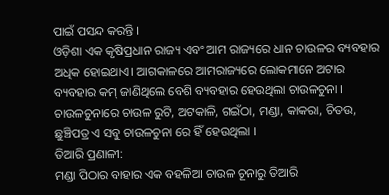ପାଇଁ ପସନ୍ଦ କରନ୍ତି ।
ଓଡ଼ିଶା ଏକ କୃଷିପ୍ରଧାନ ରାଜ୍ୟ ଏବଂ ଆମ ରାଜ୍ୟରେ ଧାନ ଚାଉଳର ବ୍ୟବହାର ଅଧିକ ହୋଇଥାଏ। ଆଗକାଳରେ ଆମରାଜ୍ୟରେ ଲୋକମାନେ ଅଟାର ବ୍ୟବହାର କମ୍ ଜାଣିଥିଲେ ବେଶି ବ୍ୟବହାର ହେଉଥିଲା ଚାଉଳଚୁନା । ଚାଉଳଚୁନାରେ ଚାଉଳ ରୁଟି, ଅଟକାଳି, ଗଇଁଠା, ମଣ୍ଡା, କାକରା, ଚିତଉ, ଛୁଞ୍ଚିପତ୍ର ଏ ସବୁ ଚାଉଳଚୁନା ରେ ହିଁ ହେଉଥିଲା ।
ତିଆରି ପ୍ରଣାଳୀ:
ମଣ୍ଡା ପିଠାର ବାହାର ଏକ ବହଳିଆ ଚାଉଳ ଚୂନାରୁ ତିଆରି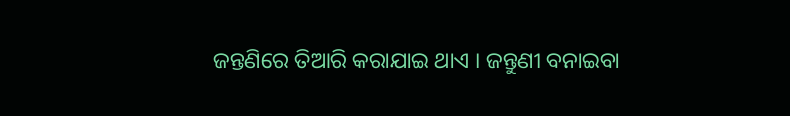ଜନ୍ତଣିରେ ତିଆରି କରାଯାଇ ଥାଏ । ଜନ୍ତୁଣୀ ବନାଇବା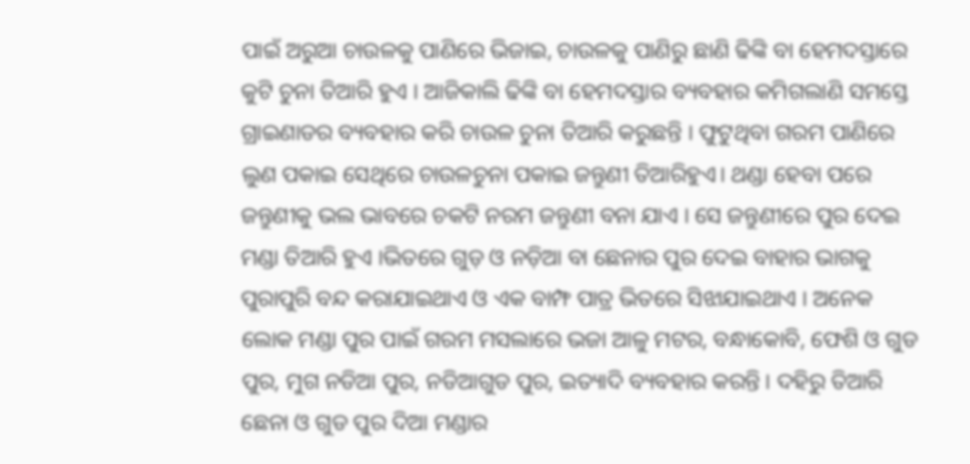ପାଇଁ ଅରୁଆ ଚାଉଳକୁ ପାଣିରେ ଭିଜାଇ, ଚାଉଳକୁ ପାଣିରୁ ଛାଣି ଢିଙ୍କି ବା ହେମଦସ୍ତାରେ କୁଟି ଚୁନା ତିଆରି ହୁଏ । ଆଜିକାଲି ଢିଙ୍କି ବା ହେମଦସ୍ତାର ବ୍ୟବହାର କମିଗଲାଣି ସମସ୍ତେ ଗ୍ରାଇଣାଡର ବ୍ୟବହାର କରି ଚାଉଳ ଚୁନା ତିଆରି କରୁଛନ୍ତି । ଫୁଟୁଥିବା ଗରମ ପାଣିରେ ଲୁଣ ପକାଇ ସେଥିରେ ଚାଉଳଚୁନା ପକାଇ ଜନ୍ତୁଣୀ ତିଆରିହୁଏ। ଥଣ୍ଡା ହେବା ପରେ ଜନ୍ତୁଣୀକୁ ଭଲ ଭାବରେ ଚକଟି ନରମ ଜନ୍ତୁଣୀ ବନା ଯାଏ । ସେ ଜନ୍ତୁଣୀରେ ପୁର ଦେଇ ମଣ୍ଡା ତିଆରି ହୁଏ ।ଭିତରେ ଗୁଡ଼ ଓ ନଡ଼ିଆ ବା ଛେନାର ପୁର ଦେଇ ବାହାର ଭାଗକୁ ପୁରାପୁରି ବନ୍ଦ କରାଯାଇଥାଏ ଓ ଏକ ବାମ୍ଫ ପାତ୍ର ଭିତରେ ସିଝାଯାଇଥାଏ । ଅନେକ ଲୋକ ମଣ୍ଡା ପୁର ପାଇଁ ଗରମ ମସଲାରେ ଭଜା ଆଳୁ ମଟର, ବନ୍ଧାକୋବି, ଫେଶି ଓ ଗୁଡ ପୁର, ମୁଗ ନଡିଆ ପୁର, ନଡିଆଗୁଡ ପୁର, ଇତ୍ୟାଦି ବ୍ୟବହାର କରନ୍ତି । ଦହିରୁ ତିଆରି ଛେନା ଓ ଗୁଡ ପୁର ଦିଆ ମଣ୍ଡାର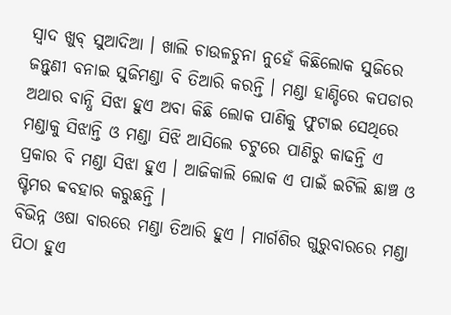ସ୍ବାଦ ଖୁବ୍ ସୁଆଦିଆ । ଖାଲି ଚାଉଳଚୁନା ନୁହେଁ କିଛିଲୋକ ସୁଜିରେ ଜନ୍ତୁଣୀ ବନାଇ ସୁଜିମଣ୍ଡା ବି ତିଆରି କରନ୍ତି । ମଣ୍ଡା ହାଣ୍ଡିରେ କପଡାର ଅଥାର ବାନ୍ଧି ସିଝା ହୁଏ ଅବା କିଛି ଲୋକ ପାଣିକୁ ଫୁଟାଇ ସେଥିରେ ମଣ୍ଡାକୁ ସିଝାନ୍ତି ଓ ମଣ୍ଡା ସିଝି ଆସିଲେ ଚଟୁରେ ପାଣିରୁ କାଢନ୍ତି ଏ ପ୍ରକାର ବି ମଣ୍ଡା ସିଝା ହୁଏ । ଆଜିକାଲି ଲୋକ ଏ ପାଇଁ ଇଟିଲି ଛାଞ୍ଚ ଓ ଷ୍ଟିମର ବ୍ବବହାର କରୁଛନ୍ତି ।
ବିଭିନ୍ନ ଓଷା ବାରରେ ମଣ୍ଡା ତିଆରି ହୁଏ । ମାର୍ଗଶିର ଗୁରୁବାରରେ ମଣ୍ଡା ପିଠା ହୁଏ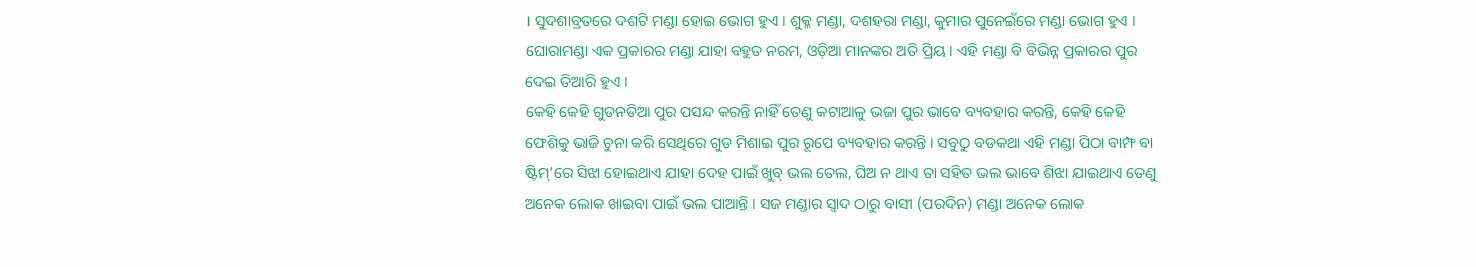। ସୁଦଶାବ୍ରତରେ ଦଶଟି ମଣ୍ଡା ହୋଇ ଭୋଗ ହୁଏ । ଶୁକ୍ଳ ମଣ୍ଡା, ଦଶହରା ମଣ୍ଡା, କୁମାର ପୁନେଇଁରେ ମଣ୍ଡା ଭୋଗ ହୁଏ । ଘୋରାମଣ୍ଡା ଏକ ପ୍ରକାରର ମଣ୍ଡା ଯାହା ବହୁତ ନରମ, ଓଡ଼ିଆ ମାନଙ୍କର ଅତି ପ୍ରିୟ । ଏହି ମଣ୍ଡା ବି ବିଭିନ୍ନ ପ୍ରକାରର ପୁର ଦେଇ ତିଆରି ହୁଏ ।
କେହି କେହି ଗୁଡନଡିଆ ପୁର ପସନ୍ଦ କରନ୍ତି ନାହିଁ ତେଣୁ କଟାଆଳୁ ଭଜା ପୁର ଭାବେ ବ୍ୟବହାର କରନ୍ତି, କେହି କେହି ଫେଶିକୁ ଭାଜି ଚୁନା କରି ସେଥିରେ ଗୁଡ ମିଶାଇ ପୁର ରୂପେ ବ୍ୟବହାର କରନ୍ତି । ସବୁଠୁ ବଡକଥା ଏହି ମଣ୍ଡା ପିଠା ବାମ୍ଫ ବା ଷ୍ଟିମ୍’ରେ ସିଝା ହୋଇଥାଏ ଯାହା ଦେହ ପାଇଁ ଖୁବ୍ ଭଲ ତେଲ, ଘିଅ ନ ଥାଏ ତା ସହିତ ଭଲ ଭାବେ ଶିଝା ଯାଇଥାଏ ତେଣୁ ଅନେକ ଲୋକ ଖାଇବା ପାଇଁ ଭଲ ପାଆନ୍ତି । ସଜ ମଣ୍ଡାର ସ୍ବାଦ ଠାରୁ ବାସୀ (ପରଦିନ) ମଣ୍ଡା ଅନେକ ଲୋକ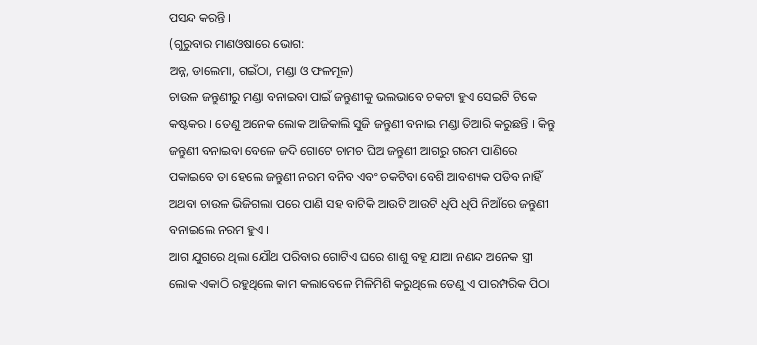ପସନ୍ଦ କରନ୍ତି ।
(ଗୁରୁବାର ମାଣଓଷାରେ ଭୋଗ:
ଅନ୍ନ, ଡାଲେମା, ଗଇଁଠା, ମଣ୍ଡା ଓ ଫଳମୂଳ)
ଚାଉଳ ଜନ୍ତୁଣୀରୁ ମଣ୍ଡା ବନାଇବା ପାଇଁ ଜନ୍ତୁଣୀକୁ ଭଲଭାବେ ଚକଟା ହୁଏ ସେଇଟି ଟିକେ କଷ୍ଟକର । ତେଣୁ ଅନେକ ଲୋକ ଆଜିକାଲି ସୁଜି ଜନ୍ତୁଣୀ ବନାଇ ମଣ୍ଡା ତିଆରି କରୁଛନ୍ତି । କିନ୍ତୁ ଜନ୍ତୁଣୀ ବନାଇବା ବେଳେ ଜଦି ଗୋଟେ ଚାମଚ ଘିଅ ଜନ୍ତୁଣୀ ଆଗରୁ ଗରମ ପାଣିରେ ପକାଇବେ ତା ହେଲେ ଜନ୍ତୁଣୀ ନରମ ବନିବ ଏବଂ ଚକଟିବା ବେଶି ଆବଶ୍ୟକ ପଡିବ ନାହିଁ ଅଥବା ଚାଉଳ ଭିଜିଗଲା ପରେ ପାଣି ସହ ବାଟିକି ଆଉଟି ଆଉଟି ଧିପି ଧିପି ନିଆଁରେ ଜନ୍ତୁଣୀ ବନାଇଲେ ନରମ ହୁଏ ।
ଆଗ ଯୁଗରେ ଥିଲା ଯୌଥ ପରିବାର ଗୋଟିଏ ଘରେ ଶାଶୁ ବହୂ ଯାଆ ନଣନ୍ଦ ଅନେକ ସ୍ତ୍ରୀ ଲୋକ ଏକାଠି ରହୁଥିଲେ କାମ କଲାବେଳେ ମିଳିମିଶି କରୁଥିଲେ ତେଣୁ ଏ ପାରମ୍ପରିକ ପିଠା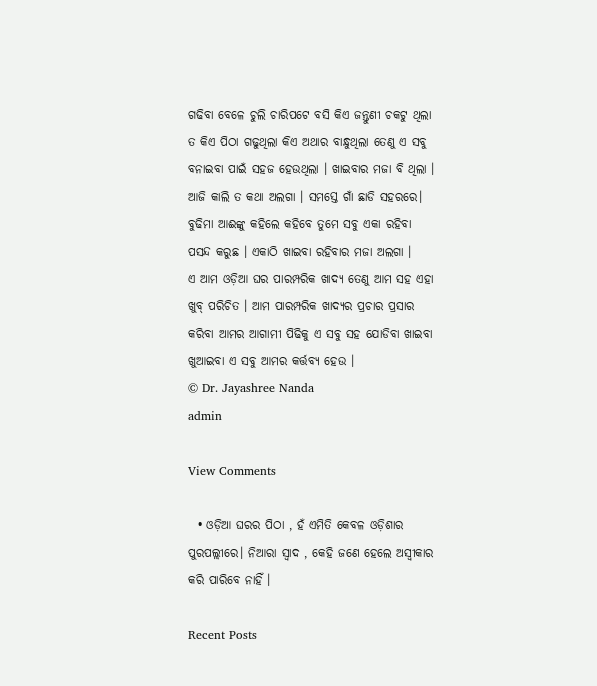ଗଢିବା ବେଳେ ଚୁଲି ଚାରିପଟେ ବସି କିଏ ଜନ୍ତୁଣୀ ଚକଟୁ ଥିଲା ତ କିଏ ପିଠା ଗଢୁଥିଲା କିଏ ଅଥାର ବାନ୍ଧୁଥିଲା ତେଣୁ ଏ ସବୁ ବନାଇବା ପାଇଁ ସହଜ ହେଉଥିଲା । ଖାଇବାର ମଜା ବି ଥିଲା । ଆଜି କାଲି ତ କଥା ଅଲଗା । ସମସ୍ତେ ଗାଁ ଛାଡି ସହରରେ। ବୁଢିମା ଆଈଙ୍କୁ କହିଲେ କହିବେ ତୁମେ ସବୁ ଏକା ରହିବା ପସନ୍ଦ କରୁଛ । ଏକାଠି ଖାଇବା ରହିବାର ମଜା ଅଲଗା ।
ଏ ଆମ ଓଡ଼ିଆ ଘର ପାରମ୍ପରିକ ଖାଦ୍ୟ ତେଣୁ ଆମ ସହ ଏହା ଖୁବ୍ ପରିଚିତ । ଆମ ପାରମ୍ପରିକ ଖାଦ୍ୟର ପ୍ରଚାର ପ୍ରସାର କରିବା ଆମର ଆଗାମୀ ପିଢିକୁ ଏ ସବୁ ସହ ଯୋଡିବା ଖାଇବା ଖୁଆଇବା ଏ ସବୁ ଆମର କର୍ତ୍ତବ୍ୟ ହେଉ ।
© Dr. Jayashree Nanda
admin

View Comments

  • ଓଡ଼ିଆ ଘରର ପିଠା , ହଁ ଏମିତି କେବଳ ଓଡ଼ିଶାର ପୁରପଲ୍ଲୀରେ। ନିଆରା ସ୍ଵାଦ , କେହି ଜଣେ ହେଲେ ଅସ୍ବୀକାର କରି ପାରିବେ ନାହିଁ ।

Recent Posts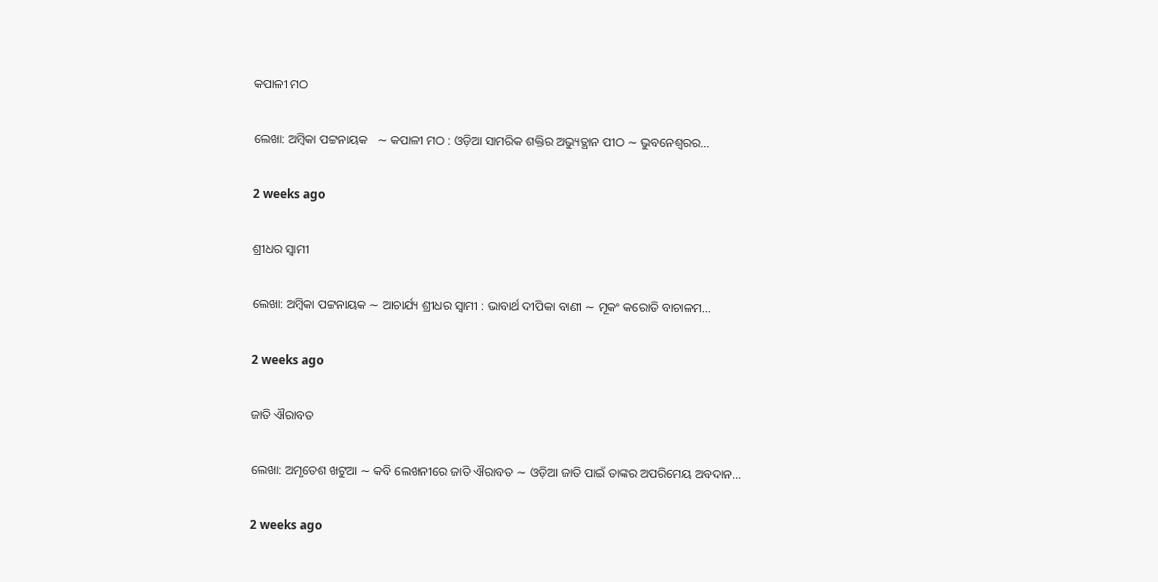କପାଳୀ ମଠ

ଲେଖା: ଅମ୍ବିକା ପଟ୍ଟନାୟକ   ∼ କପାଳୀ ମଠ : ଓଡ଼ିଆ ସାମରିକ ଶକ୍ତିର ଅଭ୍ୟୁତ୍ଥାନ ପୀଠ ∼ ଭୁବନେଶ୍ୱରର…

2 weeks ago

ଶ୍ରୀଧର ସ୍ୱାମୀ

ଲେଖା: ଅମ୍ବିକା ପଟ୍ଟନାୟକ ∼ ଆଚାର୍ଯ୍ୟ ଶ୍ରୀଧର ସ୍ୱାମୀ : ଭାବାର୍ଥ ଦୀପିକା ବାଣୀ ∼ ମୂକଂ କରୋତି ବାଚାଳମ…

2 weeks ago

ଜାତି ଐରାବତ

ଲେଖା: ଅମୃତେଶ ଖଟୁଆ ∼ କବି ଲେଖନୀରେ ଜାତି ଐରାବତ ∼ ଓଡ଼ିଆ ଜାତି ପାଇଁ ତାଙ୍କର ଅପରିମେୟ ଅବଦାନ…

2 weeks ago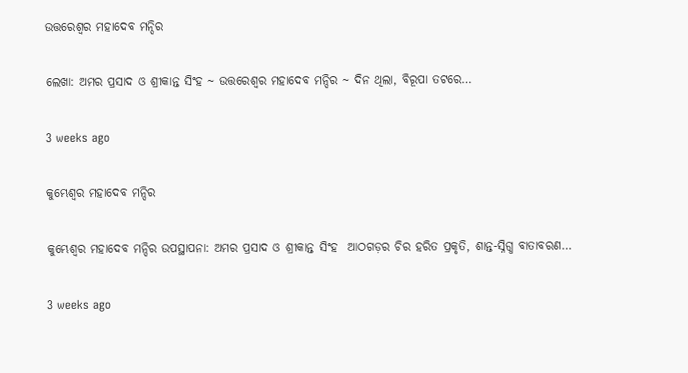ଉତ୍ତରେଶ୍ଵର ମହାଦେବ ମନ୍ଦିର

ଲେଖା: ଅମର ପ୍ରସାଦ ଓ ଶ୍ରୀକାନ୍ତ ସିଂହ ~ ଉତ୍ତରେଶ୍ଵର ମହାଦେବ ମନ୍ଦିର ~ ଦିନ ଥିଲା, ବିରୂପା ତଟରେ…

3 weeks ago

କୁମ୍ଭେଶ୍ୱର ମହାଦେବ ମନ୍ଦିର

କୁମ୍ଭେଶ୍ୱର ମହାଦେବ ମନ୍ଦିର ଉପସ୍ଥାପନା: ଅମର ପ୍ରସାଦ ଓ ଶ୍ରୀକାନ୍ତ ସିଂହ  ଆଠଗଡ଼ର ଚିର ହରିତ ପ୍ରକୃତି, ଶାନ୍ତ-ସ୍ନିଗ୍ଧ ବାତାବରଣ…

3 weeks ago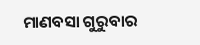ମାଣବସା ଗୁରୁବାର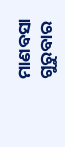ମାଣବସା ଗୁରୁବାର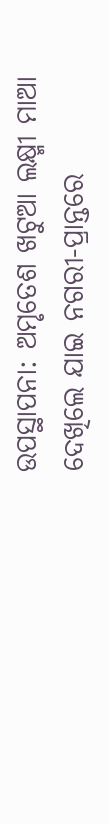ଉପସ୍ଥାପନା: ଅମୃତେଶ ଖଟୁଆ ଲକ୍ଷ୍ମୀ ମାଆ ଦେଖିଲେ ଯାଇ ନଗରୀ-ପ୍ରାନ୍ତରେ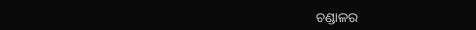ଚଣ୍ଡାଳର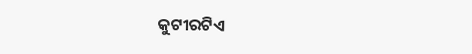କୁଟୀରଟିଏ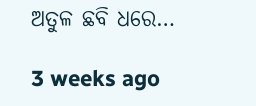ଅତୁଳ ଛବି ଧରେ…

3 weeks ago